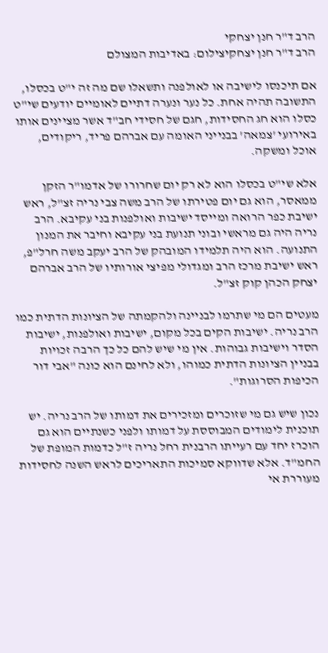הרב ד"ר חנן יצחקי
הרב ד"ר חנן יצחקיצילום: באדיבות המצולם

אם תיכנסו לישיבה או לאולפנה ותשאלו שם מה זה י"ט בכסלו, התשובה תהיה אחת. כל נער ונערה דתיים לאומיים יודעים שי"ט כסלו הוא חג החסידות, חגם של חסידי חב"ד אשר מציינים אותו באירועי 'צמאה' בבנייני האומה עם אברהם פריד, ריקודים, אוכל ומשקה.

אלא שי"ט בכסלו הוא לא רק יום שחרורו של אדמו"ר הזקן ממאסר, הוא גם יום פטירתו של הרב משה צבי נריה זצ"ל, ראש ישיבת כפר הרואה ומייסד ישיבות ואולפנות בני עקיבא. הרב נריה היה גם מראשי ובוני תנועת בני עקיבא וחיבר את המנון התנועה. הוא היה תלמידו המובהק של הרב יעקב משה חרל"פ, ראש ישיבת מרכז הרב ומגדולי מפיצי אורותיו של הרב אברהם יצחק הכהן קוק זצ"ל.

מעטים הם מי שתרמו לבניינה ולהקמתה של הציונות הדתית כמו הרב נריה. ישיבות הקים בכל מקום, ישיבות ואולפנות, ישיבות הסדר וישיבות גבוהות. אין מי שיש להם כל כך הרבה זכויות בבניין הציונות הדתית כמוהו, ולא לחינם הוא כונה "אבי דור הכיפות הסרוגות".

נכון שיש גם מי שזוכרים ומזכירים את דמותו של הרב נריה. יש תוכנית לימודים המבוססת על דמותו ולפני כשנתיים הוא גם הוכרז יחד עם רעייתו הרבנית רחל נריה ז"ל כדמות המופת של החמ"ד. אלא שדווקא סמיכות התאריכים לראש השנה לחסידות מעוררת אי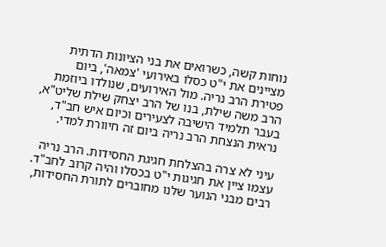נוחות קשה, כשרואים את בני הציונות הדתית מציינים את י"ט כסלו באירועי 'צמאה', ביום פטירת הרב נריה. מול האירועים, שנולדו ביוזמת הרב משה שילת, בנו של הרב יצחק שילת שליט"א, בעבר תלמיד הישיבה לצעירים וכיום איש חב"ד, נראית הנצחת הרב נריה ביום זה חיוורת למדי.

עיני לא צרה בהצלחת חגיגת החסידות. הרב נריה עצמו ציין את חגיגות י"ט בכסלו והיה קרוב לחב"ד. רבים מבני הנוער שלנו מחוברים לתורת החסידות,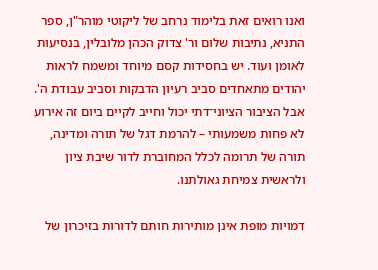ואנו רואים זאת בלימוד נרחב של ליקוטי מוהר"ן, ספר התניא, נתיבות שלום ור' צדוק הכהן מלובלין, בנסיעות לאומן ועוד. יש בחסידות קסם מיוחד ומשמח לראות יהודים מתאחדים סביב רעיון הדבקות וסביב עבודת ה'. אבל הציבור הציוני־דתי יכול וחייב לקיים ביום זה אירוע לא פחות משמעותי – להרמת דגל של תורה ומדינה, תורה של תרומה לכלל המחוברת לדור שיבת ציון ולראשית צמיחת גאולתנו.

דמויות מופת אינן מותירות חותם לדורות בזיכרון של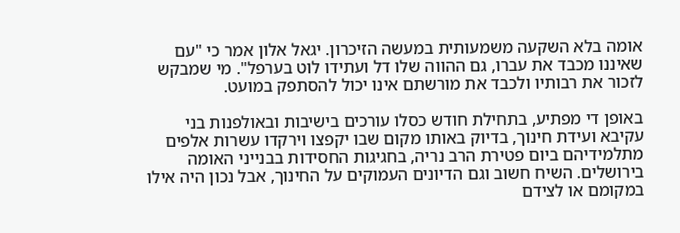אומה בלא השקעה משמעותית במעשה הזיכרון. יגאל אלון אמר כי "עם שאיננו מכבד את עברו, גם ההווה שלו דל ועתידו לוט בערפל". מי שמבקש לזכור את רבותיו ולכבד את מורשתם אינו יכול להסתפק במועט.

באופן די מפתיע, בתחילת חודש כסלו עורכים בישיבות ובאולפנות בני עקיבא ועידת חינוך, בדיוק באותו מקום שבו יקפצו וירקדו עשרות אלפים מתלמידיהם ביום פטירת הרב נריה, בחגיגות החסידות בבנייני האומה בירושלים. השיח חשוב וגם הדיונים העמוקים על החינוך, אבל נכון היה אילו במקומם או לצידם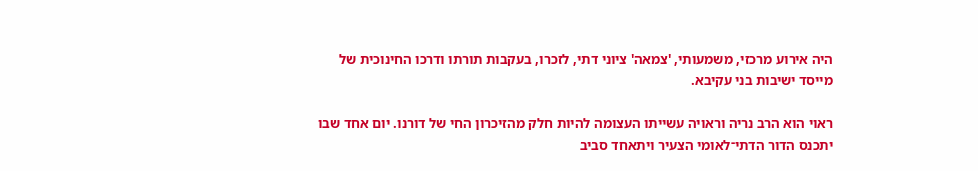היה אירוע מרכזי, משמעותי, 'צמאה' ציוני דתי, לזכרו, בעקבות תורתו ודרכו החינוכית של מייסד ישיבות בני עקיבא.

ראוי הוא הרב נריה וראויה עשייתו העצומה להיות חלק מהזיכרון החי של דורנו. יום אחד שבו יתכנס הדור הדתי־לאומי הצעיר ויתאחד סביב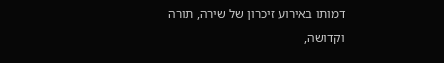דמותו באירוע זיכרון של שירה, תורה וקדושה,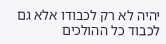יהיה לא רק לכבודו אלא גם לכבוד כל ההולכים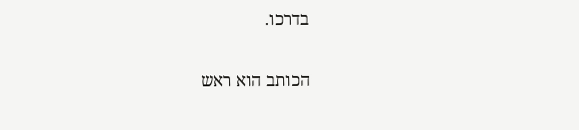בדרכו.

הכותב הוא ראש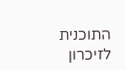התוכנית לזיכרון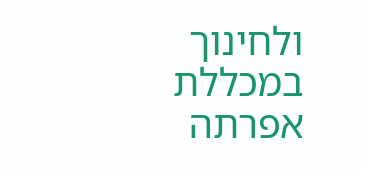ולחינוך במכללת אפרתה